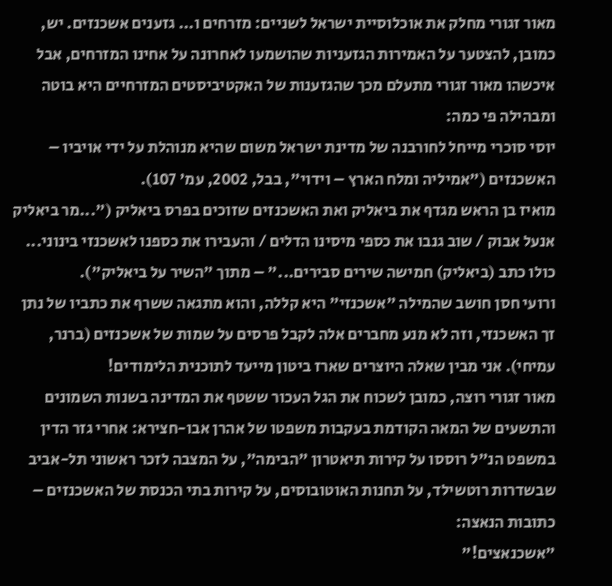מאור זגורי מחלק את אוכלוסיית ישראל לשניים: מזרחים ו... גזענים אשכנזים. יש, כמובן, להצטער על האמירות הגזעניות שהושמעו לאחרונה על אחינו המזרחים, אבל איכשהו מאור זגורי מתעלם מכך שהגזענות של האקטיביסטים המזרחיים היא בוטה ומבהילה פי כמה:
יוסי סוכרי מייחל לחורבנה של מדינת ישראל משום שהיא מנוהלת על ידי אויביו – האשכנזים ("אמיליה ומלח הארץ – וידוי", בבל, 2002, עמ' 107).
מואיז בן הראש מגדף את ביאליק ואת האשכנזים שזוכים בפרס ביאליק ("...מר ביאליק אנעל אבוק / שוב גנבו את כספי מיסינו הדלים / והעבירו את כספנו לאשכנזי בינוני... כולו כתב (ביאליק) חמישה שירים סבירים..." – מתוך "השיר על ביאליק").
ורועי חסן חושב שהמילה "אשכנזי" היא קללה, והוא מתגאה ששרף את כתביו של נתן זך האשכנזי, וזה לא מנע מחברים אלה לקבל פרסים על שמות של אשכנזים (ברנר, עמיחי). אני מבין שאלה היוצרים שארז ביטון מייעד לתוכנית הלימודים!
מאור זגורי רוצה, כמובן לשכוח את הגל העכור ששטף את המדינה בשנות השמונים והתשעים של המאה הקודמת בעקבות משפטו של אהרן אבו-חצירא: אחרי גזר הדין במשפט הנ"ל רוססו על קירות תיאטרון "הבימה", על המצבה לזכר ראשוני תל-אביב שבשדרות רוטשילד, על תחנות האוטובוסים, על קירות בתי הכנסת של האשכנזים – כתובות הנאצה:
"אשכנאצים!"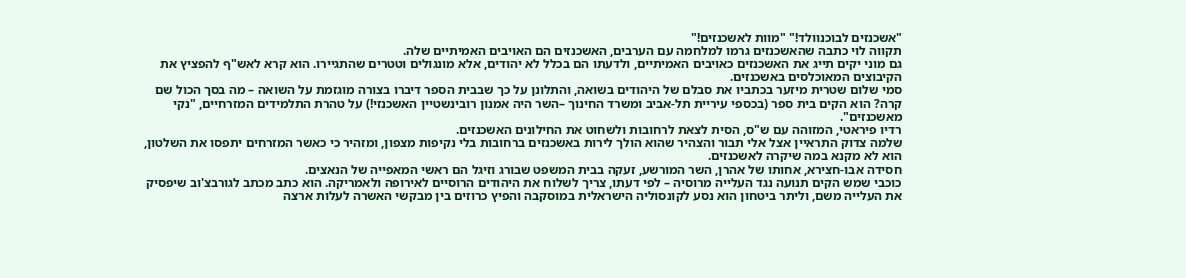"אשכנזים לבוכנוולד!" "מוות לאשכנזים!"
תקווה לוי כתבה שהאשכנזים גרמו למלחמה עם הערבים, האשכנזים הם האויבים האמיתיים שלה.
גם מוני יקים תייג את האשכנזים כאויבים האמיתיים, ולדעתו הם בכלל לא יהודים, אלא מונגולים וטטרים שהתגיירו. הוא קרא לאש"ף להפציץ את הקיבוצים המאוכלסים באשכנזים.
סמי שלום שטרית מיזער בכתביו את סבלם של היהודים בשואה, והתלונן על כך שבבית הספר דיברו בצורה מוגזמת על השואה – מה בסך הכול שם קרה? הוא הקים בית ספר (בכספי עיריית תל-אביב ומשרד החינוך –השר היה אמנון רובינשטיין האשכנזי!) על טהרת התלמידים המזרחיים, "נקי מאשכנזים".
רדיו פיראטי, המזוהה עם ש"ס, הסית לצאת לרחובות ולשחוט את החילונים האשכנזים.
שלמה צדוק התראיין אצל אלי תבור והצהיר שהוא הולך לירות באשכנזים ברחובות בלי נקיפות מצפון, ומזהיר כי כאשר המזרחים יתפסו את השלטון, הוא לא מקנא במה שיקרה לאשכנזים.
חסידה אבו-חצירא, אחותו של אהרן, השר המורשע, זעקה בבית המשפט שבורג וזיגל הם ראשי המאפייה של הנאצים.
כוכבי שמש הקים תנועה נגד העלייה מרוסיה – לפי דעתו, צריך לשלוח את היהודים הרוסיים לאירופה ולאמריקה. הוא כתב מכתב לגורבצ'וב שיפסיק את העלייה משם, וליתר ביטחון הוא נסע לקונסוליה הישראלית במוסקבה והפיץ כרוזים בין מבקשי האשרה לעלות ארצה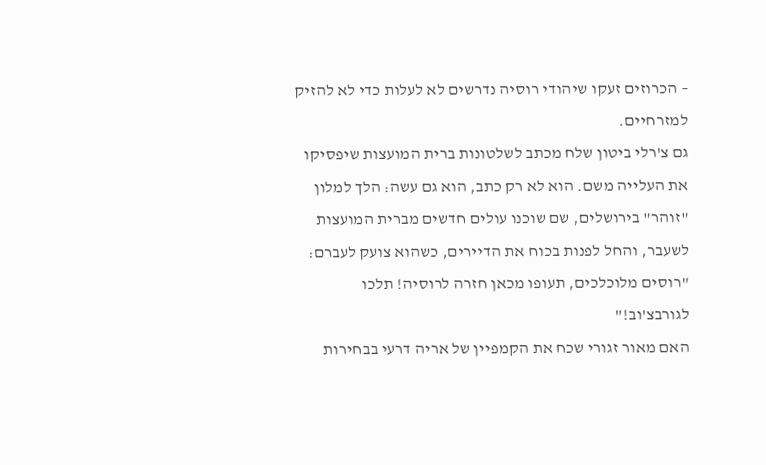– הכרוזים זעקו שיהודי רוסיה נדרשים לא לעלות כדי לא להזיק למזרחיים.
גם צ'רלי ביטון שלח מכתב לשלטונות ברית המועצות שיפסיקו את העלייה משם. הוא לא רק כתב, הוא גם עשה: הלך למלון "זוהר" בירושלים, שם שוכנו עולים חדשים מברית המועצות לשעבר, והחל לפנות בכוח את הדיירים, כשהוא צועק לעברם: "רוסים מלוכלכים, תעופו מכאן חזרה לרוסיה! תלכו לגורבצ'וב!"
האם מאור זגורי שכח את הקמפיין של אריה דרעי בבחירות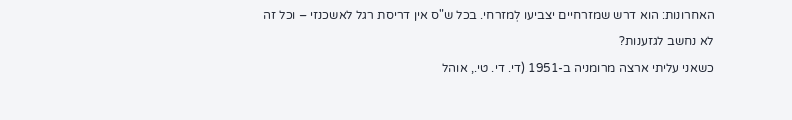האחרונות: הוא דרש שמזרחיים יצביעו לְמזרחי. בכל ש"ס אין דריסת רגל לאשכנזי – וכל זה לא נחשב לגזענות?
כשאני עליתי ארצה מרומניה ב-1951 (די. די. טי., אוהל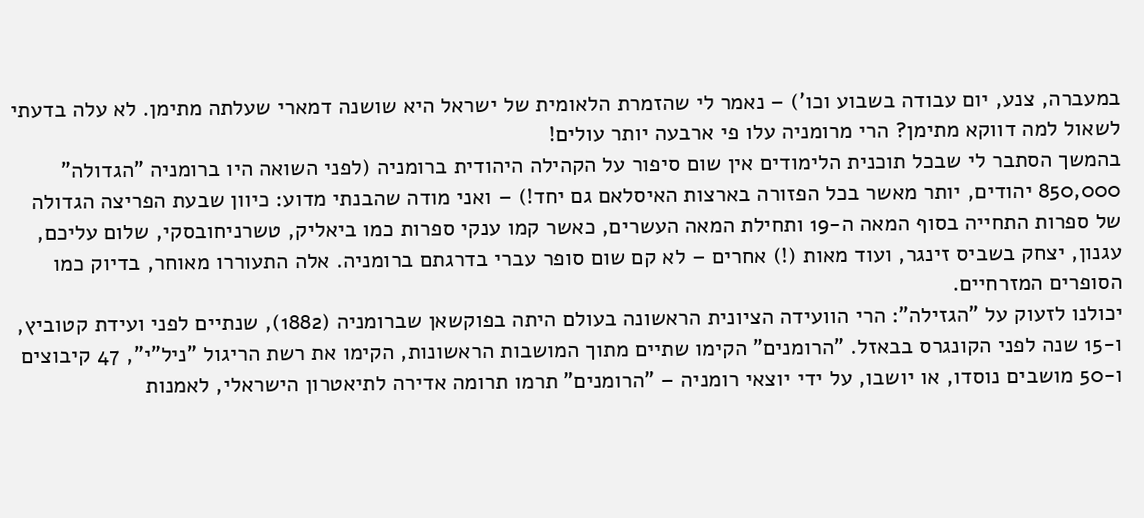במעברה, צנע, יום עבודה בשבוע וכו') – נאמר לי שהזמרת הלאומית של ישראל היא שושנה דמארי שעלתה מתימן. לא עלה בדעתי לשאול למה דווקא מתימן? הרי מרומניה עלו פי ארבעה יותר עולים!
בהמשך הסתבר לי שבכל תוכנית הלימודים אין שום סיפור על הקהילה היהודית ברומניה (לפני השואה היו ברומניה "הגדולה" 850,000 יהודים, יותר מאשר בכל הפזורה בארצות האיסלאם גם יחד!) – ואני מודה שהבנתי מדוע: כיוון שבעת הפריצה הגדולה של ספרות התחייה בסוף המאה ה-19 ותחילת המאה העשרים, כאשר קמו ענקי ספרות כמו ביאליק, טשרניחובסקי, שלום עליכם, עגנון, יצחק בשביס זינגר, ועוד מאות (!) אחרים – לא קם שום סופר עברי בדרגתם ברומניה. אלה התעוררו מאוחר, בדיוק כמו הסופרים המזרחיים.
יכולנו לזעוק על "הגזילה": הרי הוועידה הציונית הראשונה בעולם היתה בפוקשאן שברומניה (1882), שנתיים לפני ועידת קטוביץ, ו-15 שנה לפני הקונגרס בבאזל. "הרומנים" הקימו שתיים מתוך המושבות הראשונות, הקימו את רשת הריגול "ניל"י", 47 קיבוצים ו-50 מושבים נוסדו, או יושבו, על ידי יוצאי רומניה – "הרומנים" תרמו תרומה אדירה לתיאטרון הישראלי, לאמנות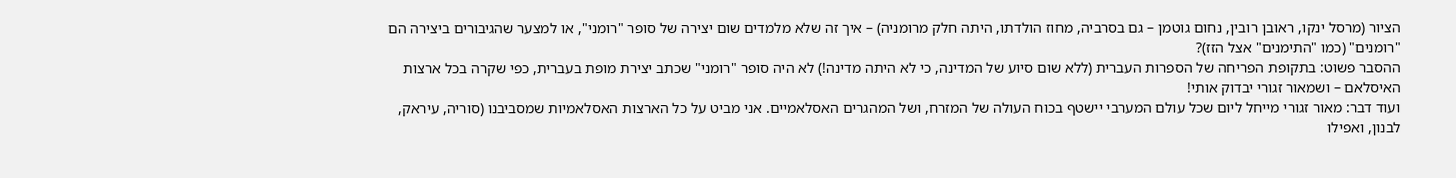הציור (מרסל ינקו, ראובן רובין, נחום גוטמן – גם בסרביה, מחוז הולדתו, היתה חלק מרומניה) – איך זה שלא מלמדים שום יצירה של סופר "רומני", או למצער שהגיבורים ביצירה הם "רומנים" (כמו "התימנים" אצל הזז)?
ההסבר פשוט: בתקופת הפריחה של הספרות העברית (ללא שום סיוע של המדינה, כי לא היתה מדינה!) לא היה סופר "רומני" שכתב יצירת מופת בעברית, כפי שקרה בכל ארצות האיסלאם – ושמאור זגורי יבדוק אותי!
ועוד דבר: מאור זגורי מייחל ליום שכל עולם המערבי יישטף בכוח העולה של המזרח, ושל המהגרים האסלאמיים. אני מביט על כל הארצות האסלאמיות שמסביבנו (סוריה, עיראק, לבנון, ואפילו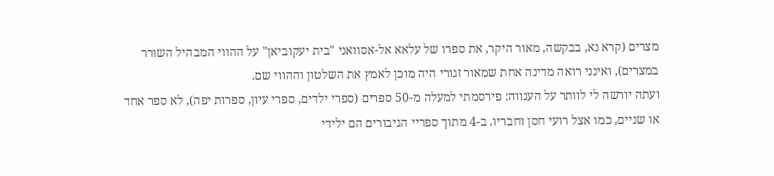מצרים (קרא נא, בבקשה, מאור היקר, את ספרו של עלאא אל-אסוואני "בית יעקוביאן" על ההווי המבהיל השורר במצרים), ואינני רואה מדינה אחת שמאור זגורי היה מוכן לאמץ את השלטון וההווי שם.
ועתה יורשה לי לוותר על הענווה: פירסמתי למעלה מ-50 ספרים (ספרי ילדים, ספרי עיון, ספרות יפה), לא ספר אחד או שניים, כמו אצל רועי חסן וחבריו. ב-4 מתוך ספריי הגיבורים הם ילידי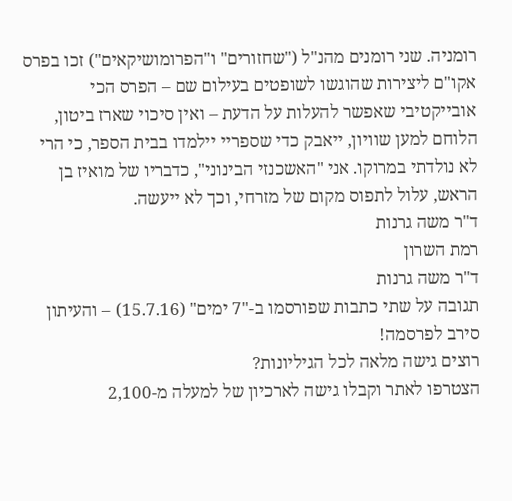רומניה. שני רומנים מהנ"ל ("שחזורים" ו"הפרומושיקאים") זכו בפרס אקו"ם ליצירות שהוגשו לשופטים בעילום שם – הפרס הכי אובייקטיבי שאפשר להעלות על הדעת – ואין סיכוי שארז ביטון, הלוחם למען שוויון, ייאבק כדי שספריי יילמדו בבית הספר, כי הרי לא נולדתי במרוקו. אני "האשכנזי הבינוני", כדבריו של מואיז בן הראש, עלול לתפוס מקום של מזרחי, וכך לא ייעשה.
ד"ר משה גרנות
רמת השרון
ד"ר משה גרנות
תגובה על שתי כתבות שפורסמו ב-"7 ימים" (15.7.16) – והעיתון סירב לפרסמה!
רוצים גישה מלאה לכל הגיליונות?
הצטרפו לאתר וקבלו גישה לארכיון של למעלה מ-2,100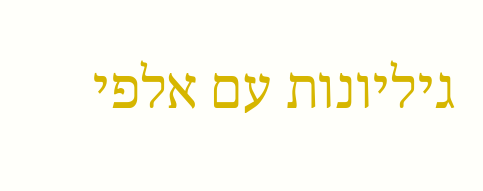גיליונות עם אלפי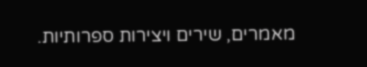מאמרים, שירים ויצירות ספרותיות.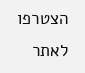הצטרפו לאתר